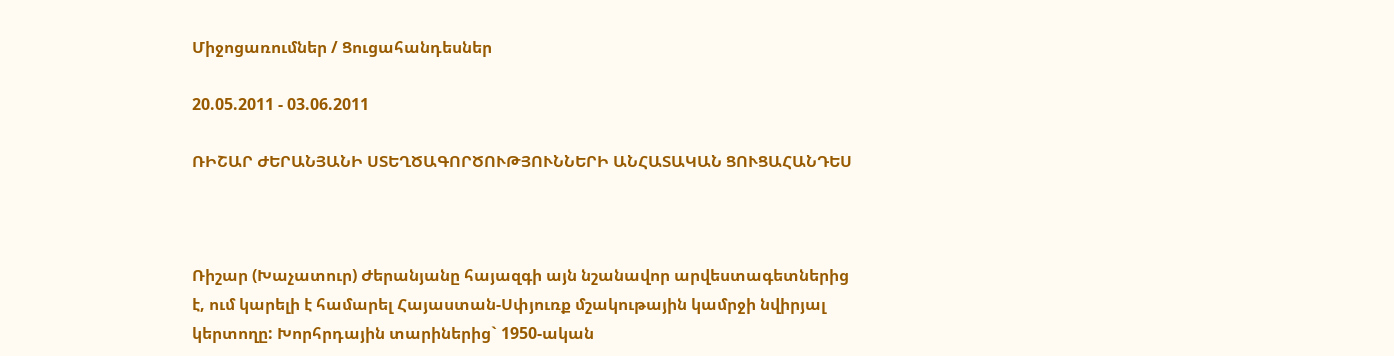Միջոցառումներ / Ցուցահանդեսներ

20.05.2011 - 03.06.2011

ՌԻՇԱՐ ԺԵՐԱՆՅԱՆԻ ՍՏԵՂԾԱԳՈՐԾՈՒԹՅՈՒՆՆԵՐԻ ԱՆՀԱՏԱԿԱՆ ՑՈՒՑԱՀԱՆԴԵՍ



Ռիշար (Խաչատուր) Ժերանյանը հայազգի այն նշանավոր արվեստագետներից է, ում կարելի է համարել Հայաստան-Սփյուռք մշակութային կամրջի նվիրյալ կերտողը: Խորհրդային տարիներից` 1950-ական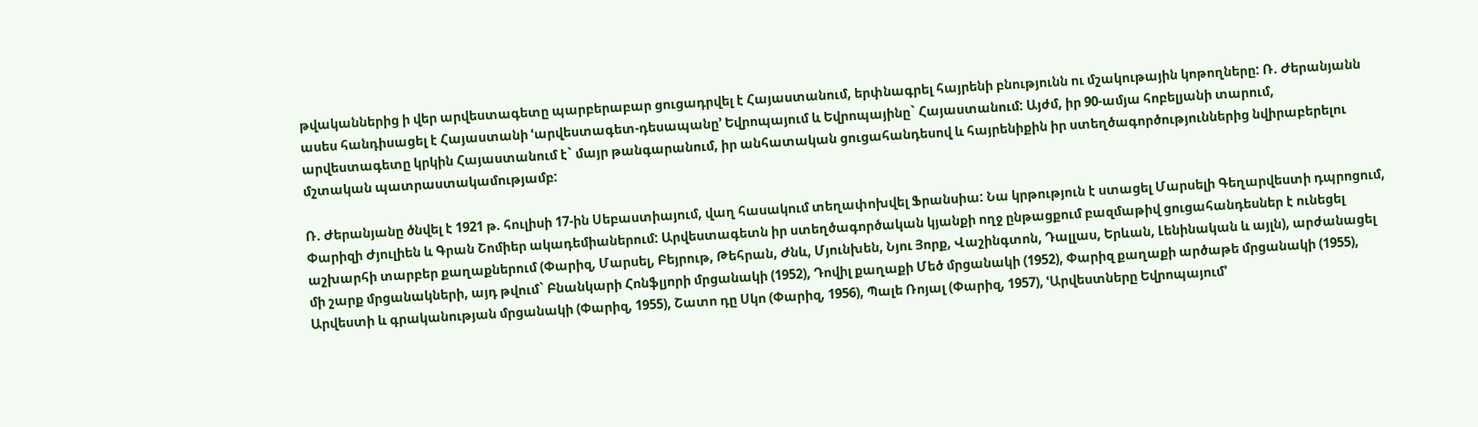թվականներից ի վեր արվեստագետը պարբերաբար ցուցադրվել է Հայաստանում, երփնագրել հայրենի բնությունն ու մշակութային կոթողները: Ռ. Ժերանյանն ասես հանդիսացել է Հայաստանի ՙարվեստագետ-դեսապանը՚ Եվրոպայում և Եվրոպայինը` Հայաստանում: Այժմ, իր 90-ամյա հոբելյանի տարում, արվեստագետը կրկին Հայաստանում է` մայր թանգարանում, իր անհատական ցուցահանդեսով և հայրենիքին իր ստեղծագործություններից նվիրաբերելու մշտական պատրաստակամությամբ:

Ռ. Ժերանյանը ծնվել է 1921 թ. հուլիսի 17-ին Սեբաստիայում, վաղ հասակում տեղափոխվել Ֆրանսիա: Նա կրթություն է ստացել Մարսելի Գեղարվեստի դպրոցում, Փարիզի Ժյուլիեն և Գրան Շոմիեր ակադեմիաներում: Արվեստագետն իր ստեղծագործական կյանքի ողջ ընթացքում բազմաթիվ ցուցահանդեսներ է ունեցել աշխարհի տարբեր քաղաքներում (Փարիզ, Մարսել, Բեյրութ, Թեհրան, Ժնև, Մյունխեն, Նյու Յորք, Վաշինգտոն, Դալլաս, Երևան, Լենինական և այլն), արժանացել մի շարք մրցանակների, այդ թվում` Բնանկարի Հոնֆլյորի մրցանակի (1952), Դովիլ քաղաքի Մեծ մրցանակի (1952), Փարիզ քաղաքի արծաթե մրցանակի (1955), Արվեստի և գրականության մրցանակի (Փարիզ, 1955), Շատո դը Սկո (Փարիզ, 1956), Պալե Ռոյալ (Փարիզ, 1957), ՙԱրվեստները Եվրոպայում՚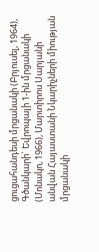ցուցահանդեսի մրցանակի (Բրյուսել, 1964), Գծանկարի` Եվրոպայի 1-ին մրցանակի (Մոնակո, 1966), Մարտիրոս Սարյանի անվան Հայաստանի Նկարիչների միության մրցանակի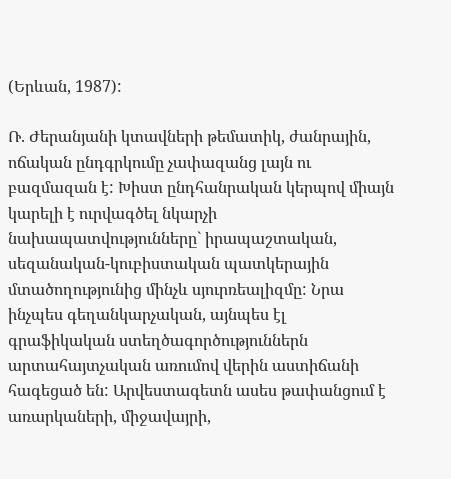(Երևան, 1987):

Ռ. Ժերանյանի կտավների թեմատիկ, ժանրային, ոճական ընդգրկումը չափազանց լայն ու բազմազան է: Խիստ ընդհանրական կերպով միայն կարելի է ուրվագծել նկարչի նախապատվությունները` իրապաշտական, սեզանական-կուբիստական պատկերային մտածողությունից մինչև սյուրռեալիզմը: Նրա ինչպես գեղանկարչական, այնպես էլ գրաֆիկական ստեղծագործություններն արտահայտչական առումով վերին աստիճանի հագեցած են: Արվեստագետն ասես թափանցում է առարկաների, միջավայրի,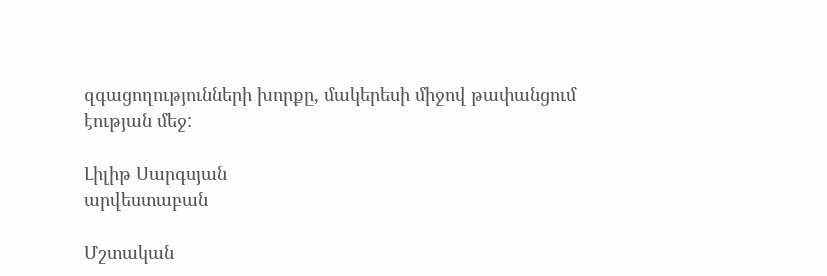զգացողությունների խորքը, մակերեսի միջով թափանցում էության մեջ:

Լիլիթ Սարգսյան
արվեստաբան

Մշտական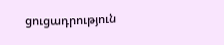ցուցադրություն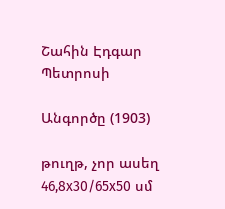Շահին Էդգար Պետրոսի

Անգործը (1903)

թուղթ, չոր ասեղ
46,8x30/65x50 սմ